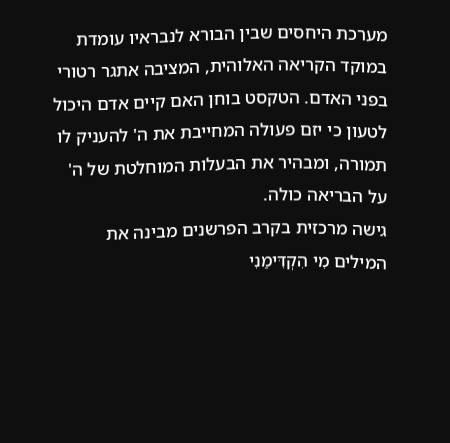מערכת היחסים שבין הבורא לנבראיו עומדת במוקד הקריאה האלוהית, המציבה אתגר רטורי בפני האדם. הטקסט בוחן האם קיים אדם היכול לטעון כי יזם פעולה המחייבת את ה' להעניק לו תמורה, ומבהיר את הבעלות המוחלטת של ה' על הבריאה כולה.
גישה מרכזית בקרב הפרשנים מבינה את המילים מִי הִקְדִּימַנִי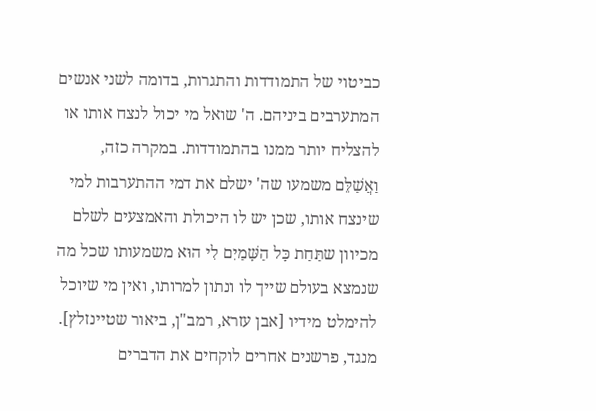כביטוי של התמודדות והתגרות, בדומה לשני אנשים המתערבים ביניהם. ה' שואל מי יכול לנצח אותו או להצליח יותר ממנו בהתמודדות. במקרה כזה, וַאֲשַׁלֵּם משמעו שה' ישלם את דמי ההתערבות למי שינצח אותו, שכן יש לו היכולת והאמצעים לשלם מכיוון שתַּחַת כָּל הַשָּׁמַיִם לִי הוּא משמעותו שכל מה שנמצא בעולם שייך לו ונתון למרותו, ואין מי שיוכל להימלט מידיו [אבן עזרא, רמב"ן, ביאור שטיינזלץ].
מנגד, פרשנים אחרים לוקחים את הדברים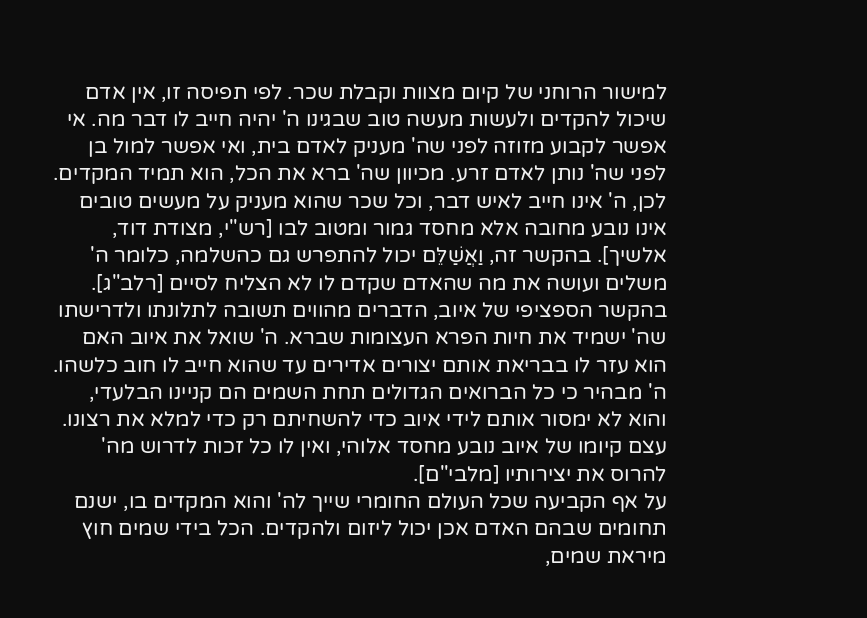למישור הרוחני של קיום מצוות וקבלת שכר. לפי תפיסה זו, אין אדם שיכול להקדים ולעשות מעשה טוב שבגינו ה' יהיה חייב לו דבר מה. אי אפשר לקבוע מזוזה לפני שה' מעניק לאדם בית, ואי אפשר למול בן לפני שה' נותן לאדם זרע. מכיוון שה' ברא את הכל, הוא תמיד המקדים. לכן, ה' אינו חייב לאיש דבר, וכל שכר שהוא מעניק על מעשים טובים אינו נובע מחובה אלא מחסד גמור ומטוב לבו [רש"י, מצודת דוד, אלשיך]. בהקשר זה, וַאֲשַׁלֵּם יכול להתפרש גם כהשלמה, כלומר ה' משלים ועושה את מה שהאדם שקדם לו לא הצליח לסיים [רלב"ג].
בהקשר הספציפי של איוב, הדברים מהווים תשובה לתלונתו ולדרישתו שה' ישמיד את חיות הפרא העצומות שברא. ה' שואל את איוב האם הוא עזר לו בבריאת אותם יצורים אדירים עד שהוא חייב לו חוב כלשהו. ה' מבהיר כי כל הברואים הגדולים תחת השמים הם קניינו הבלעדי, והוא לא ימסור אותם לידי איוב כדי להשחיתם רק כדי למלא את רצונו. עצם קיומו של איוב נובע מחסד אלוהי, ואין לו כל זכות לדרוש מה' להרוס את יצירותיו [מלבי"ם].
על אף הקביעה שכל העולם החומרי שייך לה' והוא המקדים בו, ישנם תחומים שבהם האדם אכן יכול ליזום ולהקדים. הכל בידי שמים חוץ מיראת שמים,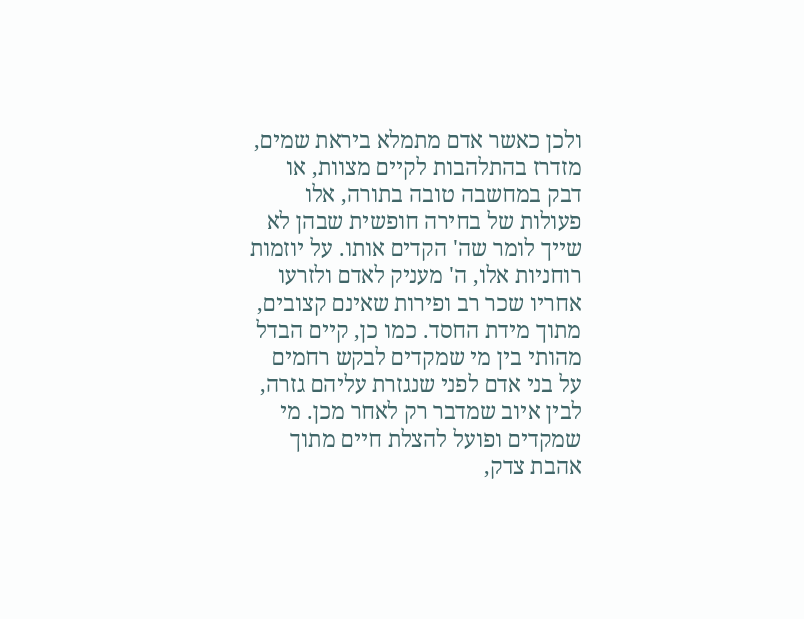ולכן כאשר אדם מתמלא ביראת שמים, מזדרז בהתלהבות לקיים מצוות, או דבק במחשבה טובה בתורה, אלו פעולות של בחירה חופשית שבהן לא שייך לומר שה' הקדים אותו. על יוזמות רוחניות אלו, ה' מעניק לאדם ולזרעו אחריו שכר רב ופירות שאינם קצובים, מתוך מידת החסד. כמו כן, קיים הבדל מהותי בין מי שמקדים לבקש רחמים על בני אדם לפני שנגזרת עליהם גזרה, לבין איוב שמדבר רק לאחר מכן. מי שמקדים ופועל להצלת חיים מתוך אהבת צדק,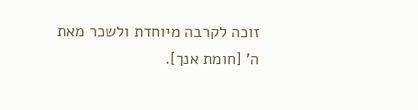זוכה לקרבה מיוחדת ולשכר מאת ה' [חומת אנך].